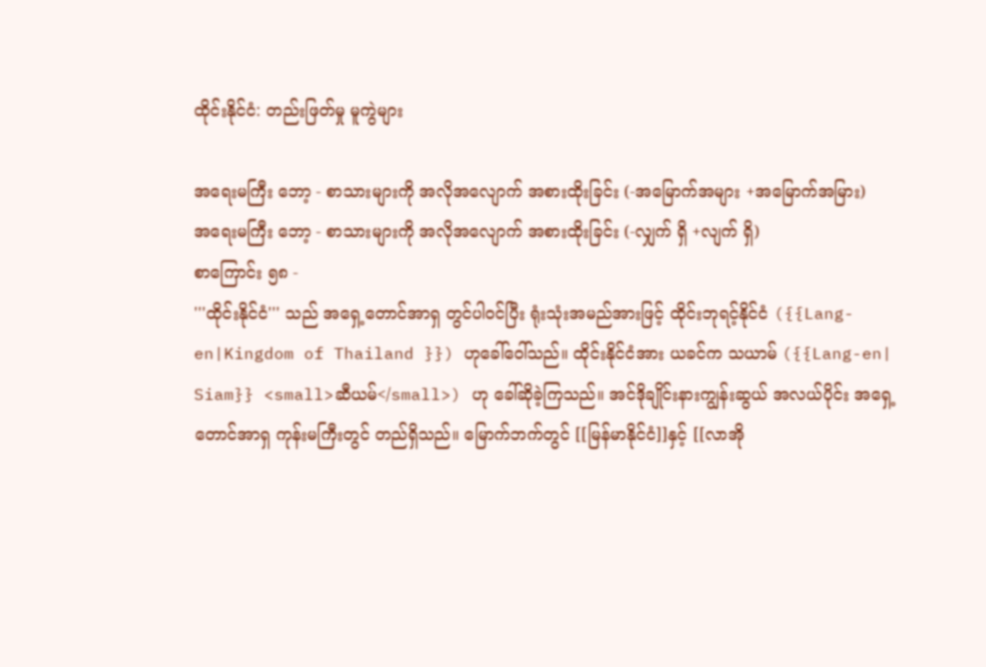ထိုင်းနိုင်ငံ: တည်းဖြတ်မှု မူကွဲများ

အရေးမကြီး ဘော့ - စာသားများကို အလိုအလျောက် အစားထိုးခြင်း (-အမြောက်အများ +အမြောက်အမြား)
အရေးမကြီး ဘော့ - စာသားများကို အလိုအလျောက် အစားထိုးခြင်း (-လျှက် ရှိ +လျက် ရှိ)
စာကြောင်း ၅၈ -
'''ထိုင်းနိုင်ငံ''' သည် အရှေ့တောင်အာရှ တွင်ပါဝင်ပြီး ရုံးသုံးအမည်အားဖြင့် ထိုင်းဘုရင့်နိုင်ငံ ({{Lang-en|Kingdom of Thailand }}) ဟုခေါ်ဝေါ်သည်။ ထိုင်းနိုင်ငံအား ယခင်က သယာမ် ({{Lang-en| Siam}} <small>ဆီယမ်</small>) ဟု ခေါ်ဆိုခဲ့ကြသည်။ အင်ဒိုချိုင်းနားကျွန်းဆွယ် အလယ်ပိုင်း အရှေ့တောင်အာရှ ကုန်းမကြီးတွင် တည်ရှိသည်။ မြောက်ဘက်တွင် [[မြန်မာနိုင်ငံ]]နှင့် [[လာအို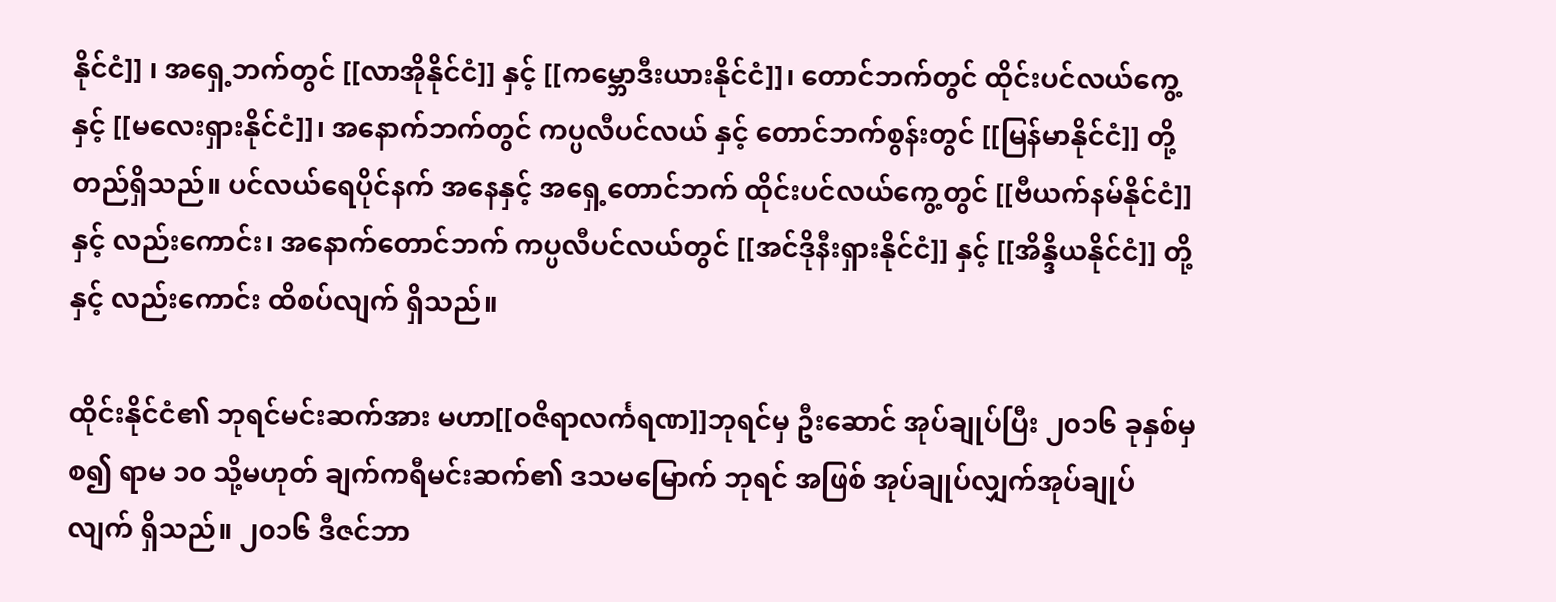နိုင်ငံ]] ၊ အရှေ့ဘက်တွင် [[လာအိုနိုင်ငံ]] နှင့် [[ကမ္ဘောဒီးယားနိုင်ငံ]]၊ တောင်ဘက်တွင် ထိုင်းပင်လယ်ကွေ့ နှင့် [[မလေးရှားနိုင်ငံ]]၊ အနောက်ဘက်တွင် ကပ္ပလီပင်လယ် နှင့် တောင်ဘက်စွန်းတွင် [[မြန်မာနိုင်ငံ]] တို့ တည်ရှိသည်။ ပင်လယ်ရေပိုင်နက် အနေနှင့် အရှေ့တောင်ဘက် ထိုင်းပင်လယ်ကွေ့တွင် [[ဗီယက်နမ်နိုင်ငံ]]နှင့် လည်းကောင်း၊ အနောက်တောင်ဘက် ကပ္ပလီပင်လယ်တွင် [[အင်ဒိုနီးရှားနိုင်ငံ]] နှင့် [[အိန္ဒိယနိုင်ငံ]] တို့နှင့် လည်းကောင်း ထိစပ်လျက် ရှိသည်။

ထိုင်းနိုင်ငံ၏ ဘုရင်မင်းဆက်အား မဟာ[[ဝဇိရာလင်္ကရဏ]]ဘုရင်မှ ဦးဆောင် အုပ်ချုပ်ပြီး ၂၀၁၆ ခုနှစ်မှစ၍ ရာမ ၁၀ သို့မဟုတ် ချက်ကရီမင်းဆက်၏ ဒသမမြောက် ဘုရင် အဖြစ် အုပ်ချုပ်လျှက်အုပ်ချုပ်လျက် ရှိသည်။ ၂၀၁၆ ဒီဇင်ဘာ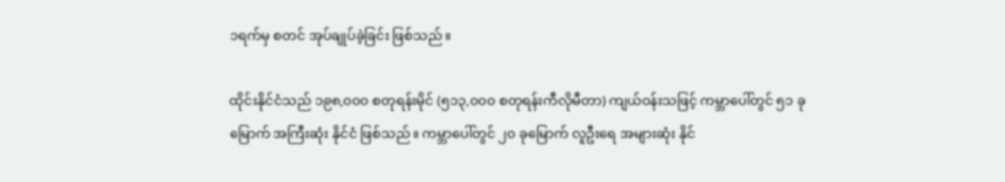၁ရက်မှ စတင် အုပ်ချုပ်ခဲ့ခြင်း ဖြစ်သည်။

ထိုင်းနိုင်ငံသည် ၁၉၈,၀၀၀ စတုရန်းမိုင် (၅၁၃,၀၀၀ စတုရန်းကီလိုမီတာ) ကျယ်ဝန်းသဖြင့် ကမ္ဘာပေါ်တွင် ၅၁ ခုမြောက် အကြီးဆုံး နိုင်ငံ ဖြစ်သည်။ ကမ္ဘာပေါ်တွင် ၂၀ ခုမြောက် လူဦးရေ အများဆုံး နိုင်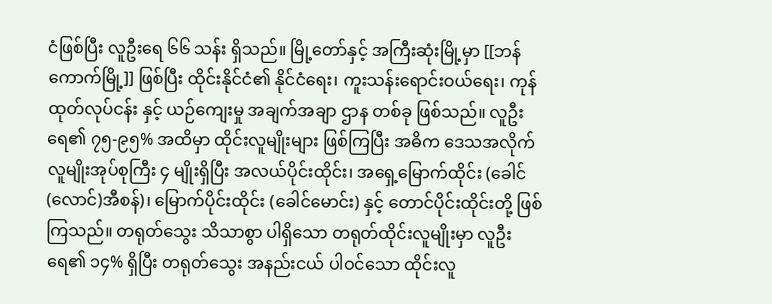ငံဖြစ်ပြီး လူဦးရေ ၆၆ သန်း ရှိသည်။ မြို့တော်နှင့် အကြီးဆုံးမြို့မှာ [[ဘန်ကောက်မြို့]] ဖြစ်ပြီး ထိုင်းနိုင်ငံ၏ နိုင်ငံရေး၊ ကူးသန်းရောင်းဝယ်ရေး၊ ကုန်ထုတ်လုပ်ငန်း နှင့် ယဉ်ကျေးမှု အချက်အချာ ဌာန တစ်ခု ဖြစ်သည်။ လူဦးရေ၏ ၇၅-၉၅% အထိမှာ ထိုင်းလူမျိုးများ ဖြစ်ကြပြီး အဓိက ဒေသအလိုက် လူမျိုးအုပ်စုကြီး ၄ မျိုးရှိပြီး အလယ်ပိုင်းထိုင်း၊ အရှေ့မြောက်ထိုင်း (ခေါင်(လောင်)အီစန်)၊ မြောက်ပိုင်းထိုင်း (ခေါင်မောင်း) နှင့် တောင်ပိုင်းထိုင်းတို့ ဖြစ်ကြသည်။ တရုတ်သွေး သိသာစွာ ပါရှိသော တရုတ်ထိုင်းလူမျိုးမှာ လူဦးရေ၏ ၁၄% ရှိပြီး တရုတ်သွေး အနည်းငယ် ပါဝင်သော ထိုင်းလူ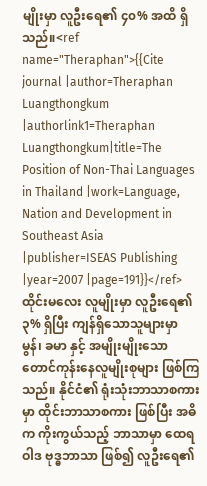မျိုးမှာ လူဦးရေ၏ ၄၀% အထိ ရှိသည်။<ref name="Theraphan">{{Cite journal |author=Theraphan Luangthongkum |authorlink1=Theraphan Luangthongkum|title=The Position of Non-Thai Languages in Thailand |work=Language, Nation and Development in Southeast Asia |publisher=ISEAS Publishing |year=2007 |page=191}}</ref> ထိုင်းမလေး လူမျိုးမှာ လူဦးရေ၏ ၃% ရှိပြီး ကျန်ရှိသောသူများမှာ မွန်၊ ခမာ နှင့် အမျိုးမျိုးသော တောင်ကုန်းနေလူမျိုးစုများ ဖြစ်ကြသည်။ နိုင်ငံ၏ ရုံးသုံးဘာသာစကားမှာ ထိုင်းဘာသာစကား ဖြစ်ပြီး အဓိက ကိုးကွယ်သည့် ဘာသာမှာ ထေရဝါဒ ဗုဒ္ဓဘာသာ ဖြစ်၍ လူဦးရေ၏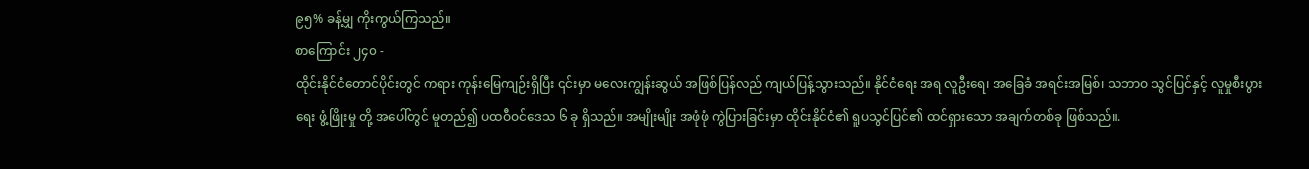၉၅% ခန့်မျှ ကိုးကွယ်ကြသည်။
စာကြောင်း ၂၄၀ -
ထိုင်းနိုင်ငံတောင်ပိုင်းတွင် ကရား ကုန်းမြေကျဉ်းရှိပြီး ၎င်းမှာ မလေးကျွန်းဆွယ် အဖြစ်ပြန်လည် ကျယ်ပြန့်သွားသည်။ နိုင်ငံရေး အရ လူဦးရေ၊ အခြေခံ အရင်းအမြစ်၊ သဘာဝ သွင်ပြင်နှင့် လူမှုစီးပွားရေး ဖွံ့ဖြိုးမှု တို့ အပေါ်တွင် မူတည်၍ ပထဝီဝင်ဒေသ ၆ ခု ရှိသည်။ အမျိုးမျိုး အဖုံဖုံ ကွဲပြားခြင်းမှာ ထိုင်းနိုင်ငံ၏ ရူပသွင်ပြင်၏ ထင်ရှားသော အချက်တစ်ခု ဖြစ်သည်။.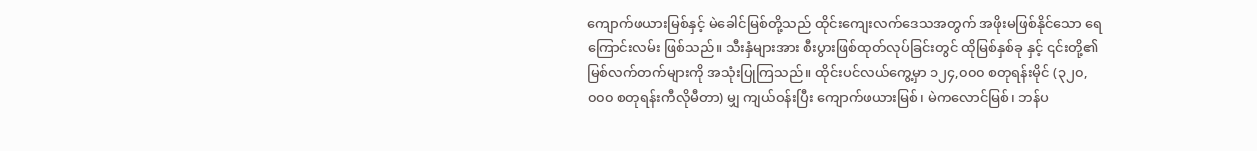ကျောက်ဖယားမြစ်နှင့် မဲခေါင်မြစ်တို့သည် ထိုင်းကျေးလက်ဒေသအတွက် အဖိုးမဖြစ်နိုင်သော ရေကြောင်းလမ်း ဖြစ်သည်။ သီးနှံများအား စီးပွားဖြစ်ထုတ်လုပ်ခြင်းတွင် ထိုမြစ်နှစ်ခု နှင့် ၎င်းတို့၏ မြစ်လက်တက်များကို အသုံးပြုကြသည်။ ထိုင်းပင်လယ်ကွေ့မှာ ၁၂၄,၀၀၀ စတုရန်းမိုင် (၃၂၀,၀၀၀ စတုရန်းကီလိုမီတာ) မျှ ကျယ်ဝန်းပြီး ကျောက်ဖယားမြစ်၊ မဲကလောင်မြစ်၊ ဘန်ပ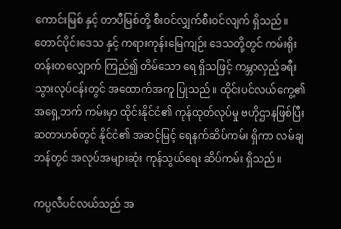ကောင်းမြစ် နှင့် တာပီမြစ်တို့ စီးဝင်လျှက်စီးဝင်လျက် ရှိသည်။ တောင်ပိုင်းဒေသ နှင့် ကရားကုန်းမြေကျဉ်း ဒေသတို့တွင် ကမ်းရိုးတန်းတလျှောက် ကြည်၍ တိမ်သော ရေ ရှိသဖြင့် ကမ္ဘာလှည့်ခရီးသွားလုပ်ငန်းတွင် အထောက်အကူ ပြုသည်။ ထိုင်းပင်လယ်ကွေ့၏ အရှေ့ဘက် ကမ်းမှာ ထိုင်းနိုင်ငံ၏ ကုန်ထုတ်လုပ်မှု ဗဟိုဌာနဖြစ်ပြီး ဆတာဟစ်တွင် နိုင်ငံ၏ အဆင့်မြင့် ရေနက်ဆိပ်ကမ်း ရှိကာ လမ်ချဘန်တွင် အလုပ်အများဆုံး ကုန်သွယ်ရေး ဆိပ်ကမ်း ရှိသည်။

ကပ္ပလီပင်လယ်သည် အ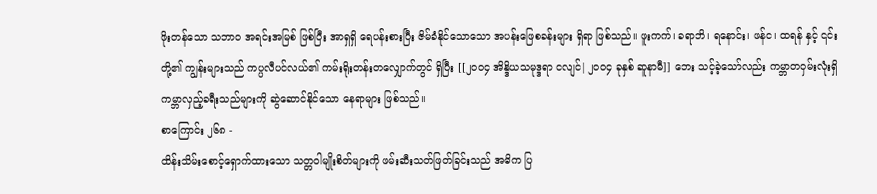ဖိုးတန်သော သဘာဝ အရင်းအမြစ် ဖြစ်ပြီး အာရှရှိ ရေပန်းစားပြီး ဇိမ်ခံနိုင်သောသော အပန်းဖြေစခန်းများ ရှိရာ ဖြစ်သည်။ ဖူးကက်၊ ခရာဘိ၊ ရနောင်း၊ ဖန်င၊ ထရန် နှင့် ၎င်းတို့၏ ကျွန်းများသည် ကပ္ပလီပင်လယ်၏ ကမ်းရိုးတန်းတလျှောက်တွင် ရှိပြီး [[၂၀၀၄ အိန္ဒိယသမုဒ္ဒရာ ငလျင်|၂၀၀၄ ခုနှစ် ဆူနာမီ]] ဘေး သင့်ခဲ့သော်လည်း ကမ္ဘာတဝှမ်းလုံးရှိ ကမ္ဘာလှည့်ခရီးသည်များကို ဆွဲဆောင်နိုင်သော နေရာများ ဖြစ်သည်။
စာကြောင်း ၂၆၈ -
ထိန်းသိမ်းစောင့်ရှောက်ထားသော သတ္တဝါမျိုးစိတ်များကို ဖမ်းဆီးသတ်ဖြတ်ခြင်းသည် အဓိက ပြ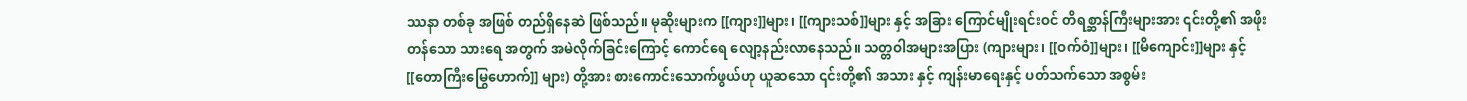ဿနာ တစ်ခု အဖြစ် တည်ရှိနေဆဲ ဖြစ်သည်။ မုဆိုးများက [[ကျား]]များ၊ [[ကျားသစ်]]များ နှင့် အခြား ကြောင်မျိုးရင်းဝင် တိရစ္ဆာန်ကြီးများအား ၎င်းတို့၏ အဖိုးတန်သော သားရေ အတွက် အမဲလိုက်ခြင်းကြောင့် ကောင်ရေ လျော့နည်းလာနေသည်။ သတ္တဝါအများအပြား (ကျားများ၊ [[ဝက်ဝံ]]များ၊ [[မိကျောင်း]]များ နှင့် [[တောကြီးမြွေဟောက်]] များ) တို့အား စားကောင်းသောက်ဖွယ်ဟု ယူဆသော ၎င်းတို့၏ အသား နှင့် ကျန်းမာရေးနှင့် ပတ်သက်သော အစွမ်း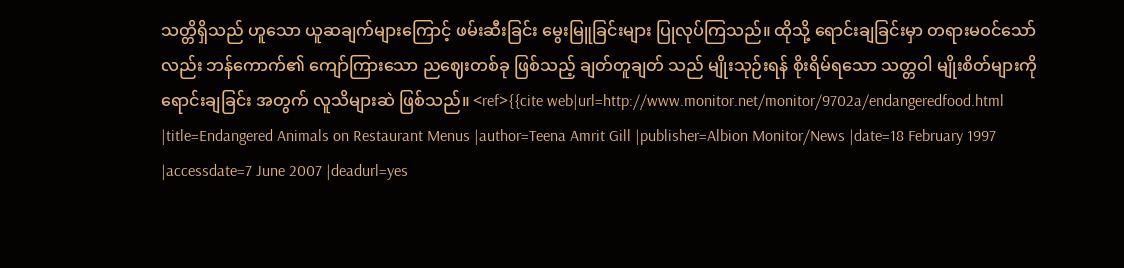သတ္တိရှိသည် ဟူသော ယူဆချက်များကြောင့် ဖမ်းဆီးခြင်း မွေးမြူခြင်းများ ပြုလုပ်ကြသည်။ ထိုသို့ ရောင်းချခြင်းမှာ တရားမဝင်သော်လည်း ဘန်ကောက်၏ ကျော်ကြားသော ညဈေးတစ်ခု ဖြစ်သည့် ချတ်တူချတ် သည် မျိုးသုဉ်းရန် စိုးရိမ်ရသော သတ္တဝါ မျိုးစိတ်များကို ရောင်းချခြင်း အတွက် လူသိများဆဲ ဖြစ်သည်။ <ref>{{cite web|url=http://www.monitor.net/monitor/9702a/endangeredfood.html |title=Endangered Animals on Restaurant Menus |author=Teena Amrit Gill |publisher=Albion Monitor/News |date=18 February 1997 |accessdate=7 June 2007 |deadurl=yes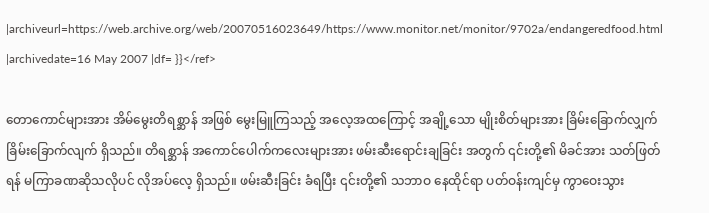|archiveurl=https://web.archive.org/web/20070516023649/https://www.monitor.net/monitor/9702a/endangeredfood.html |archivedate=16 May 2007 |df= }}</ref>

တောကောင်များအား အိမ်မွေးတိရစ္ဆာန် အဖြစ် မွေးမြူကြသည့် အလေ့အထကြောင့် အချို့သော မျိုးစိတ်များအား ခြိမ်းခြောက်လျှက်ခြိမ်းခြောက်လျက် ရှိသည်။ တိရစ္ဆာန် အကောင်ပေါက်ကလေးများအား ဖမ်းဆီးရောင်းချခြင်း အတွက် ၎င်းတို့၏ မိခင်အား သတ်ဖြတ်ရန် မကြာခဏဆိုသလိုပင် လိုအပ်လေ့ ရှိသည်။ ဖမ်းဆီးခြင်း ခံရပြီး ၎င်းတို့၏ သဘာဝ နေထိုင်ရာ ပတ်ဝန်းကျင်မှ ကွာဝေးသွား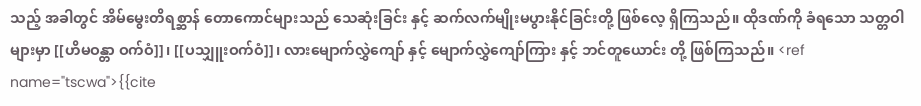သည့် အခါတွင် အိမ်မွေးတိရစ္ဆာန် တောကောင်များသည် သေဆုံးခြင်း နှင့် ဆက်လက်မျိုးမပွားနိုင်ခြင်းတို့ ဖြစ်လေ့ ရှိကြသည်။ ထိုဒဏ်ကို ခံရသော သတ္တဝါများမှာ [[ဟိမဝန္တာ ဝက်ဝံ]]၊ [[ပသျှူးဝက်ဝံ]]၊ လားမျောက်လွှဲကျော် နှင့် မျောက်လွှဲကျော်ကြား နှင့် ဘင်တူယောင်း တို့ ဖြစ်ကြသည်။ <ref name="tscwa">{{cite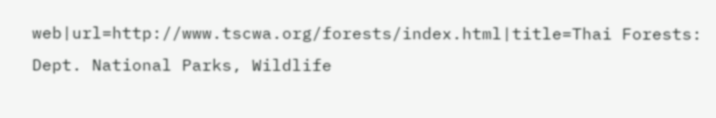web|url=http://www.tscwa.org/forests/index.html|title=Thai Forests: Dept. National Parks, Wildlife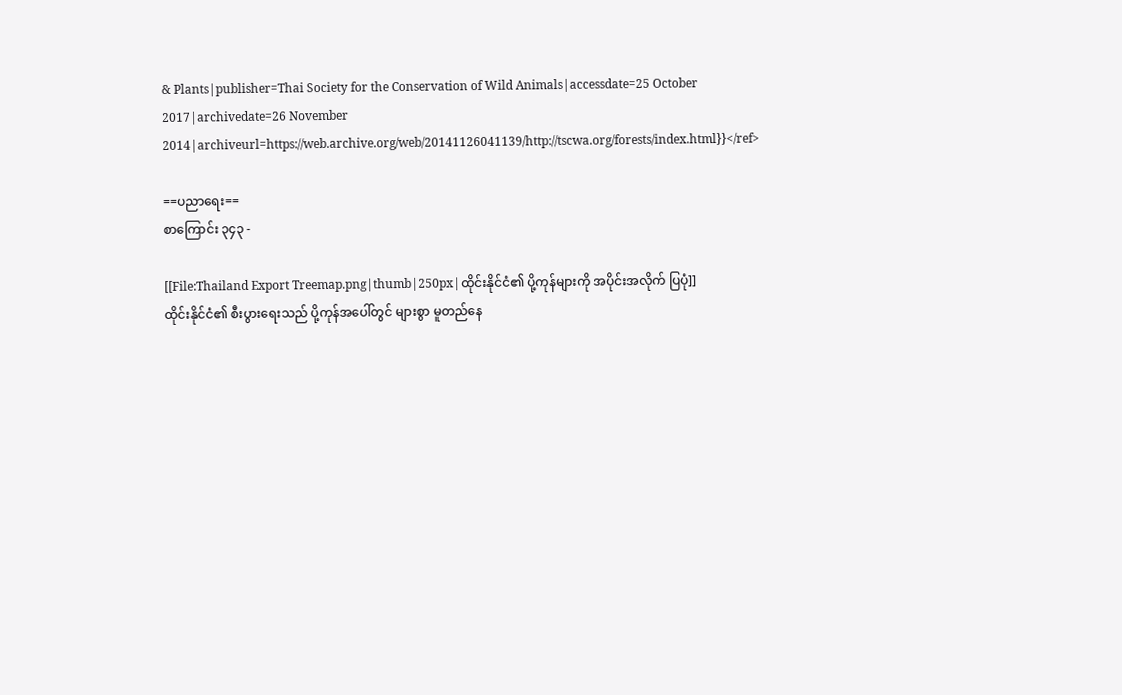& Plants|publisher=Thai Society for the Conservation of Wild Animals|accessdate=25 October 2017|archivedate=26 November 2014|archiveurl=https://web.archive.org/web/20141126041139/http://tscwa.org/forests/index.html}}</ref>

==ပညာရေး==
စာကြောင်း ၃၄၃ -

[[File:Thailand Export Treemap.png|thumb|250px|ထိုင်းနိုင်ငံ၏ ပို့ကုန်များကို အပိုင်းအလိုက် ပြပုံ]]
ထိုင်းနိုင်ငံ၏ စီးပွားရေးသည် ပို့ကုန်အပေါ်တွင် များစွာ မူတည်နေ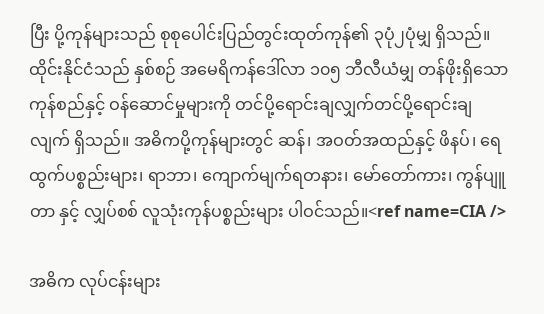ပြီး ပို့ကုန်များသည် စုစုပေါင်းပြည်တွင်းထုတ်ကုန်၏ ၃ပုံ၂ပုံမျှ ရှိသည်။ ထိုင်းနိုင်ငံသည် နှစ်စဉ် အမေရိကန်ဒေါ်လာ ၁၀၅ ဘီလီယံမျှ တန်ဖိုးရှိသော ကုန်စည်နှင့် ဝန်ဆောင်မှုများကို တင်ပို့ရောင်းချလျှက်တင်ပို့ရောင်းချလျက် ရှိသည်။ အဓိကပို့ကုန်များတွင် ဆန်၊ အဝတ်အထည်နှင့် ဖိနပ်၊ ရေထွက်ပစ္စည်းများ၊ ရာဘာ၊ ကျောက်မျက်ရတနား၊ မော်တော်ကား၊ ကွန်ပျူတာ နှင့် လျှပ်စစ် လူသုံးကုန်ပစ္စည်းများ ပါဝင်သည်။<ref name=CIA />

အဓိက လုပ်ငန်းများ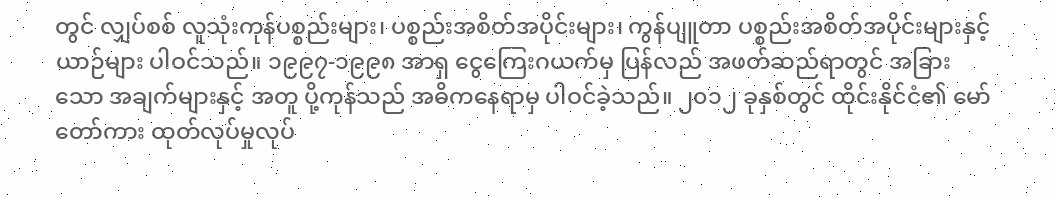တွင် လျှပ်စစ် လူသုံးကုန်ပစ္စည်းများ၊ ပစ္စည်းအစိတ်အပိုင်းများ၊ ကွန်ပျူတာ ပစ္စည်းအစိတ်အပိုင်းများနှင့် ယာဉ်များ ပါဝင်သည်။ ၁၉၉၇-၁၉၉၈ အာရှ ငွေကြေးဂယက်မှ ပြန်လည် အဖတ်ဆည်ရာတွင် အခြားသော အချက်များနှင့် အတူ ပို့ကုန်သည် အဓိကနေရာမှ ပါဝင်ခဲ့သည်။ ၂၀၁၂ ခုနှစ်တွင် ထိုင်းနိုင်ငံ၏ မော်တော်ကား ထုတ်လုပ်မှုလုပ်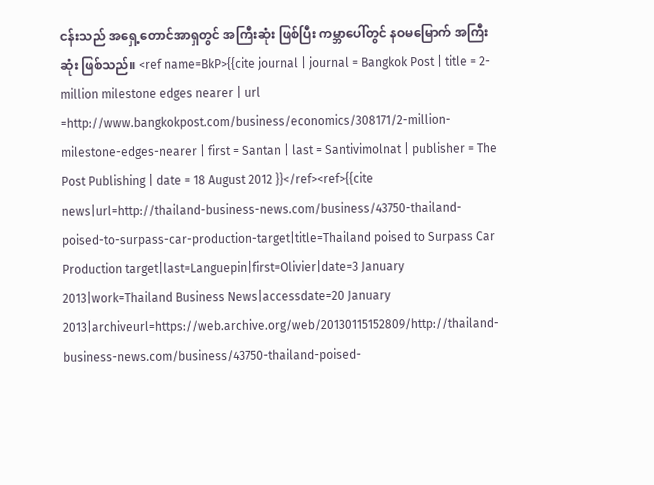ငန်းသည် အရှေ့တောင်အာရှတွင် အကြီးဆုံး ဖြစ်ပြီး ကမ္ဘာပေါ်တွင် နဝမမြောက် အကြီးဆုံး ဖြစ်သည်။ <ref name=BkP>{{cite journal | journal = Bangkok Post | title = 2-million milestone edges nearer | url =http://www.bangkokpost.com/business/economics/308171/2-million-milestone-edges-nearer | first = Santan | last = Santivimolnat | publisher = The Post Publishing | date = 18 August 2012 }}</ref><ref>{{cite news|url=http://thailand-business-news.com/business/43750-thailand-poised-to-surpass-car-production-target|title=Thailand poised to Surpass Car Production target|last=Languepin|first=Olivier|date=3 January 2013|work=Thailand Business News|accessdate=20 January 2013|archiveurl=https://web.archive.org/web/20130115152809/http://thailand-business-news.com/business/43750-thailand-poised-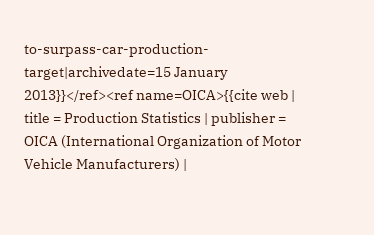to-surpass-car-production-target|archivedate=15 January 2013}}</ref><ref name=OICA>{{cite web | title = Production Statistics | publisher = OICA (International Organization of Motor Vehicle Manufacturers) |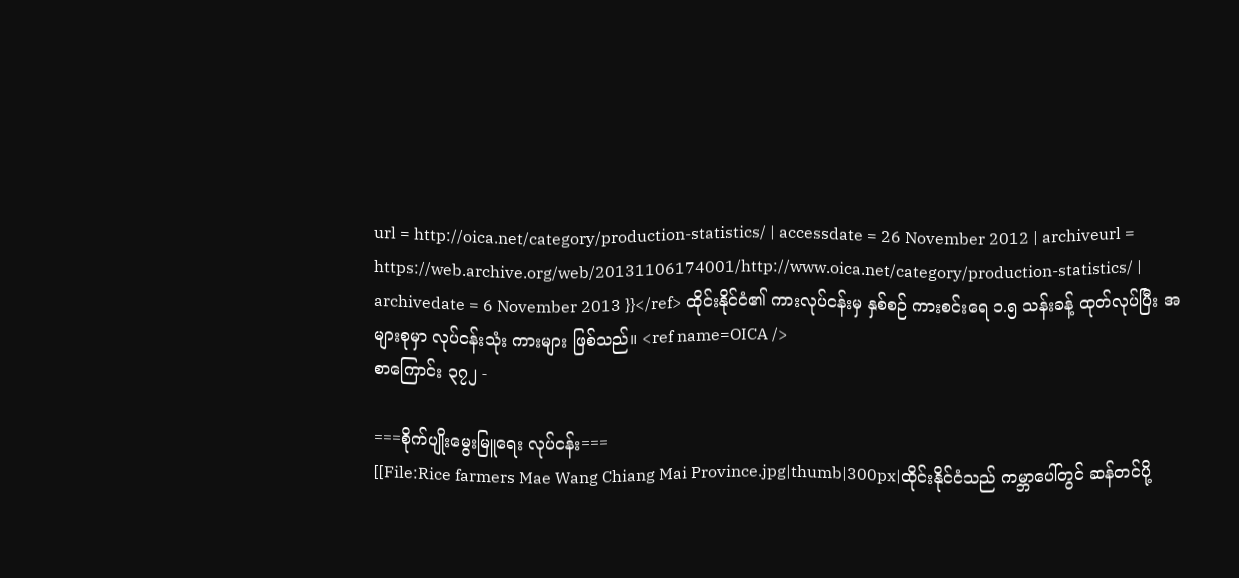url = http://oica.net/category/production-statistics/ | accessdate = 26 November 2012 | archiveurl = https://web.archive.org/web/20131106174001/http://www.oica.net/category/production-statistics/ | archivedate = 6 November 2013 }}</ref> ထိုင်းနိုင်ငံ၏ ကားလုပ်ငန်းမှ နှစ်စဉ် ကားစင်းရေ ၁.၅ သန်းခန့် ထုတ်လုပ်ပြီး အများစုမှာ လုပ်ငန်းသုံး ကားများ ဖြစ်သည်။ <ref name=OICA />
စာကြောင်း ၃၇၂ -

===စိုက်ပျိုးမွေးမြူရေး လုပ်ငန်း===
[[File:Rice farmers Mae Wang Chiang Mai Province.jpg|thumb|300px|ထိုင်းနိုင်ငံသည် ကမ္ဘာပေါ်တွင် ဆန်တင်ပို့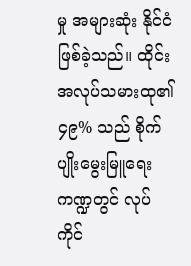မှု အများဆုံး နိုင်ငံ ဖြစ်ခဲ့သည်။ ထိုင်းအလုပ်သမားထု၏ ၄၉% သည် စိုက်ပျိုးမွေးမြူရေး ကဏ္ဍတွင် လုပ်ကိုင်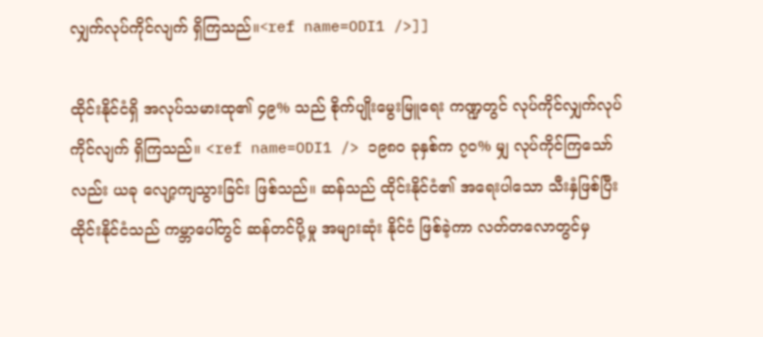လျှက်လုပ်ကိုင်လျက် ရှိကြသည်။<ref name=ODI1 />]]

ထိုင်းနိုင်ငံရှိ အလုပ်သမားထု၏ ၄၉% သည် စိုက်ပျိုးမွေးမြူရေး ကဏ္ဍတွင် လုပ်ကိုင်လျှက်လုပ်ကိုင်လျက် ရှိကြသည်။ <ref name=ODI1 /> ၁၉၈၀ ခုနှစ်က ၇၀% မျှ လုပ်ကိုင်ကြသော်လည်း ယခု လျော့ကျသွားခြင်း ဖြစ်သည်။ ဆန်သည် ထိုင်းနိုင်ငံ၏ အရေးပါသော သီးနှံဖြစ်ပြီး ထိုင်းနိုင်ငံသည် ကမ္ဘာပေါ်တွင် ဆန်တင်ပို့မှု အများဆုံး နိုင်ငံ ဖြစ်ခဲ့ကာ လတ်တလောတွင်မှ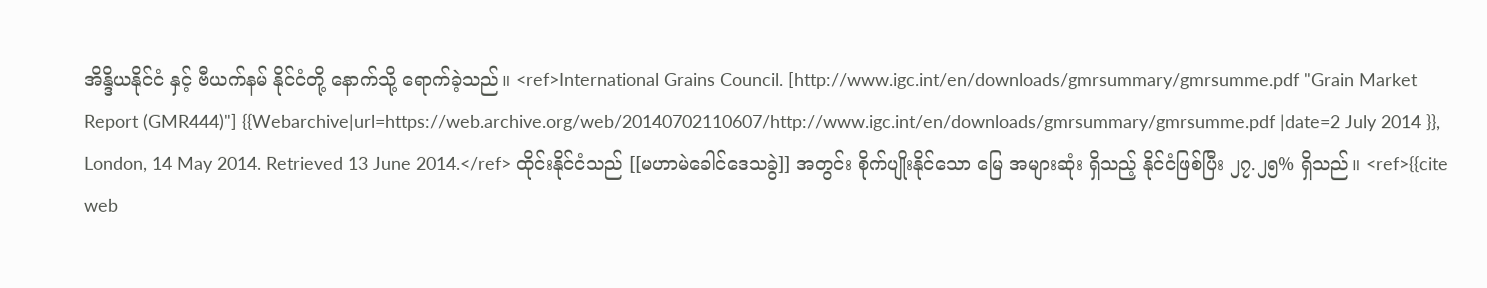အိန္ဒိယနိုင်ငံ နှင့် ဗီယက်နမ် နိုင်ငံတို့ နောက်သို့ ရောက်ခဲ့သည်။ <ref>International Grains Council. [http://www.igc.int/en/downloads/gmrsummary/gmrsumme.pdf "Grain Market Report (GMR444)"] {{Webarchive|url=https://web.archive.org/web/20140702110607/http://www.igc.int/en/downloads/gmrsummary/gmrsumme.pdf |date=2 July 2014 }}, London, 14 May 2014. Retrieved 13 June 2014.</ref> ထိုင်းနိုင်ငံသည် [[မဟာမဲခေါင်ဒေသခွဲ]] အတွင်း စိုက်ပျိုးနိုင်သော မြေ အများဆုံး ရှိသည့် နိုင်ငံဖြစ်ပြီး ၂၇.၂၅% ရှိသည်။ <ref>{{cite web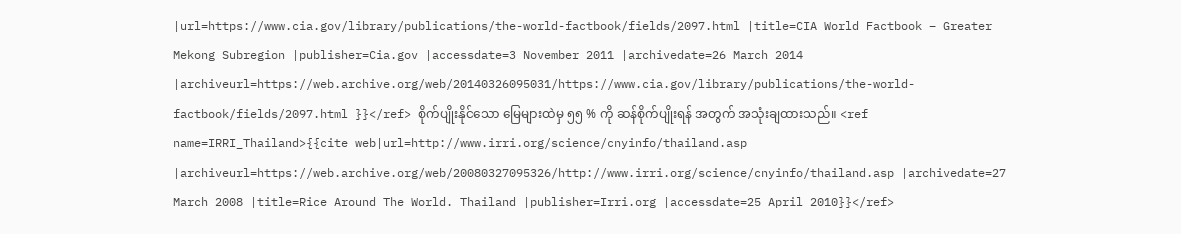|url=https://www.cia.gov/library/publications/the-world-factbook/fields/2097.html |title=CIA World Factbook – Greater Mekong Subregion |publisher=Cia.gov |accessdate=3 November 2011 |archivedate=26 March 2014 |archiveurl=https://web.archive.org/web/20140326095031/https://www.cia.gov/library/publications/the-world-factbook/fields/2097.html }}</ref> စိုက်ပျိုးနိုင်သော မြေများထဲမှ ၅၅ % ကို ဆန်စိုက်ပျိုးရန် အတွက် အသုံးချထားသည်။ <ref name=IRRI_Thailand>{{cite web|url=http://www.irri.org/science/cnyinfo/thailand.asp |archiveurl=https://web.archive.org/web/20080327095326/http://www.irri.org/science/cnyinfo/thailand.asp |archivedate=27 March 2008 |title=Rice Around The World. Thailand |publisher=Irri.org |accessdate=25 April 2010}}</ref>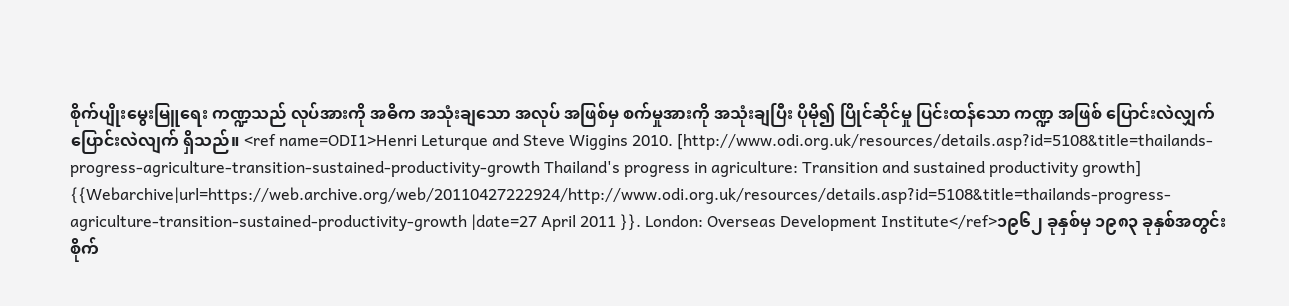စိုက်ပျိုးမွေးမြူရေး ကဏ္ဍသည် လုပ်အားကို အဓိက အသုံးချသော အလုပ် အဖြစ်မှ စက်မှုအားကို အသုံးချပြီး ပိုမို၍ ပြိုင်ဆိုင်မှု ပြင်းထန်သော ကဏ္ဍ အဖြစ် ပြောင်းလဲလျှက်ပြောင်းလဲလျက် ရှိသည်။ <ref name=ODI1>Henri Leturque and Steve Wiggins 2010. [http://www.odi.org.uk/resources/details.asp?id=5108&title=thailands-progress-agriculture-transition-sustained-productivity-growth Thailand's progress in agriculture: Transition and sustained productivity growth] {{Webarchive|url=https://web.archive.org/web/20110427222924/http://www.odi.org.uk/resources/details.asp?id=5108&title=thailands-progress-agriculture-transition-sustained-productivity-growth |date=27 April 2011 }}. London: Overseas Development Institute</ref>၁၉၆၂ ခုနှစ်မှ ၁၉၈၃ ခုနှစ်အတွင်း စိုက်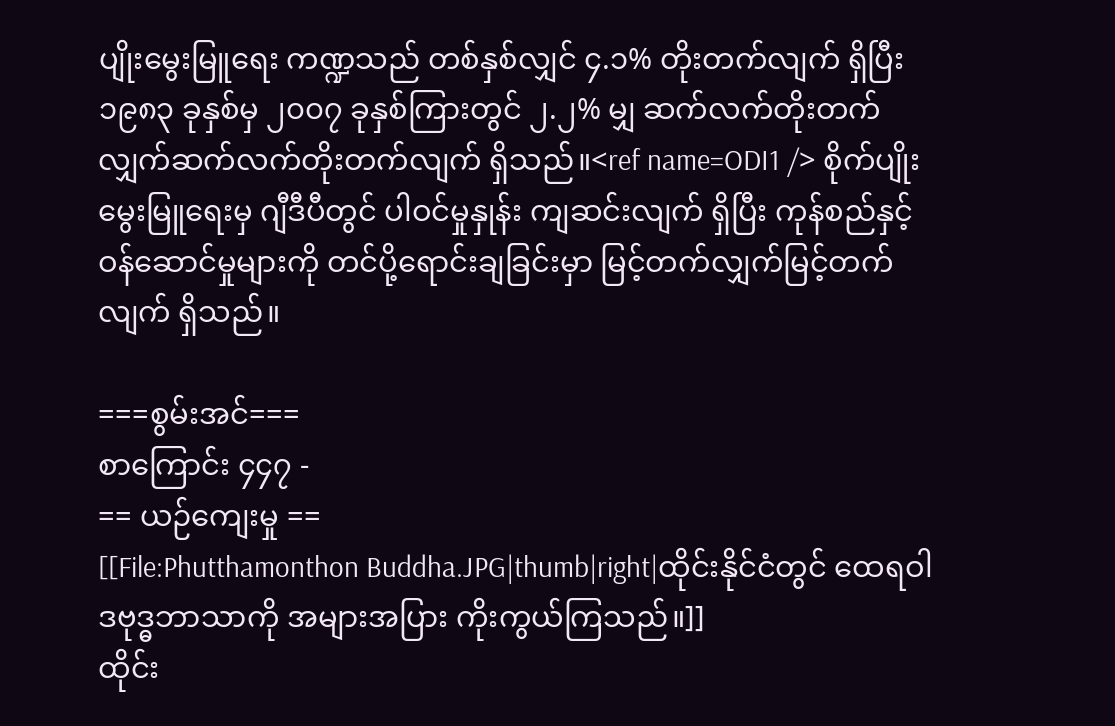ပျိုးမွေးမြူရေး ကဏ္ဍသည် တစ်နှစ်လျှင် ၄.၁% တိုးတက်လျက် ရှိပြီး ၁၉၈၃ ခုနှစ်မှ ၂၀၀၇ ခုနှစ်ကြားတွင် ၂.၂% မျှ ဆက်လက်တိုးတက်လျှက်ဆက်လက်တိုးတက်လျက် ရှိသည်။<ref name=ODI1 /> စိုက်ပျိုးမွေးမြူရေးမှ ဂျီဒီပီတွင် ပါဝင်မှုနှုန်း ကျဆင်းလျက် ရှိပြီး ကုန်စည်နှင့် ဝန်ဆောင်မှုများကို တင်ပို့ရောင်းချခြင်းမှာ မြင့်တက်လျှက်မြင့်တက်လျက် ရှိသည်။

===စွမ်းအင်===
စာကြောင်း ၄၄၇ -
== ယဉ်ကျေးမှု ==
[[File:Phutthamonthon Buddha.JPG|thumb|right|ထိုင်းနိုင်ငံတွင် ထေရဝါဒဗုဒ္ဓဘာသာကို အများအပြား ကိုးကွယ်ကြသည်။]]
ထိုင်း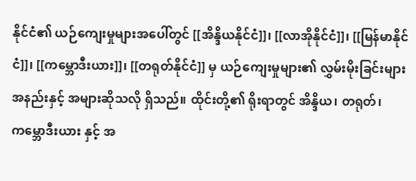နိုင်ငံ၏ ယဉ်ကျေးမှုများအပေါ်တွင် [[အိန္ဒိယနိုင်ငံ]]၊ [[လာအိုနိုင်ငံ]]၊ [[မြန်မာနိုင်ငံ]]၊ [[ကမ္ဘောဒီးယား]]၊ [[တရုတ်နိုင်ငံ]] မှ ယဉ်ကျေးမှုများ၏ လွှမ်းမိုးခြင်းများ အနည်းနှင့် အများဆိုသလို ရှိသည်။ ထိုင်းတို့၏ ရိုးရာတွင် အိန္ဒိယ၊ တရုတ်၊ ကမ္ဘောဒီးယား နှင့် အ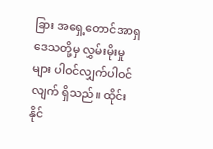ခြား အရှေ့တောင်အာရှ ဒေသတို့မှ လွှမ်းမိုးမှုများ ပါဝင်လျှက်ပါဝင်လျက် ရှိသည်။ ထိုင်းနိုင်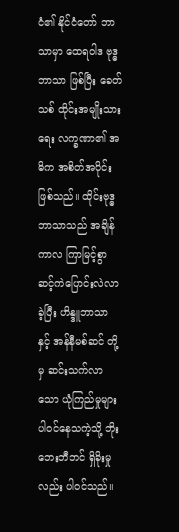ငံ၏ နိုင်ငံတော် ဘာသာမှာ ထေရဝါဒ ဗုဒ္ဓဘာသာ ဖြစ်ပြီး ခေတ်သစ် ထိုင်းအမျိုးသားရေး လက္ခဏာ၏ အဓိက အစိတ်အပိုင်း ဖြစ်သည်။ ထိုင်းဗုဒ္ဓဘာသာသည် အချိန်ကာလ ကြာမြင့်စွာ ဆင့်ကဲပြောင်းလဲလာခဲ့ပြီး ဟိန္ဒူဘာသာ နှင့် အန်နီမစ်ဆင် တို့မှ ဆင်းသက်လာသော ယုံကြည်မှုများ ပါဝင်နေသကဲ့သို့ ဘိုးဘေးဘီဘင် ရှိခိုးမှု လည်း ပါဝင်သည်။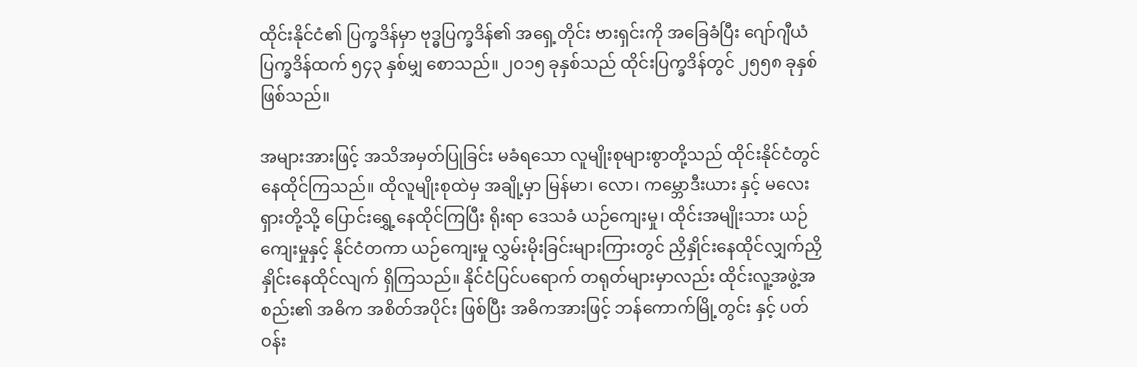ထိုင်းနိုင်ငံ၏ ပြက္ခဒိန်မှာ ဗုဒ္ဓပြက္ခဒိန်၏ အရှေ့တိုင်း ဗားရှင်းကို အခြေခံပြီး ဂျော်ဂျီယံ ပြက္ခဒိန်ထက် ၅၄၃ နှစ်မျှ စောသည်။ ၂၀၁၅ ခုနှစ်သည် ထိုင်းပြက္ခဒိန်တွင် ၂၅၅၈ ခုနှစ် ဖြစ်သည်။

အများအားဖြင့် အသိအမှတ်ပြုခြင်း မခံရသော လူမျိုးစုများစွာတို့သည် ထိုင်းနိုင်ငံတွင် နေထိုင်ကြသည်။ ထိုလူမျိုးစုထဲမှ အချို့မှာ မြန်မာ၊ လော၊ ကမ္ဘောဒီးယား နှင့် မလေးရှားတို့သို့ ပြောင်းရွှေ့နေထိုင်ကြပြီး ရိုးရာ ဒေသခံ ယဉ်ကျေးမှု၊ ထိုင်းအမျိုးသား ယဉ်ကျေးမှုနှင့် နိုင်ငံတကာ ယဉ်ကျေးမှု လွှမ်းမိုးခြင်းများကြားတွင် ညှိနှိုင်းနေထိုင်လျှက်ညှိနှိုင်းနေထိုင်လျက် ရှိကြသည်။ နိုင်ငံပြင်ပရောက် တရုတ်များမှာလည်း ထိုင်းလူ့အဖွဲ့အစည်း၏ အဓိက အစိတ်အပိုင်း ဖြစ်ပြီး အဓိကအားဖြင့် ဘန်ကောက်မြို့တွင်း နှင့် ပတ်ဝန်း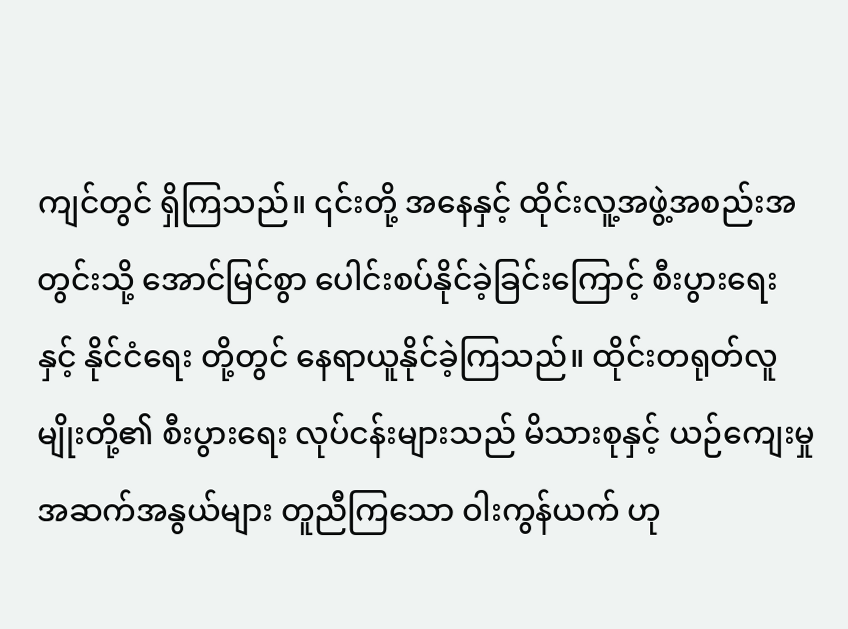ကျင်တွင် ရှိကြသည်။ ၎င်းတို့ အနေနှင့် ထိုင်းလူ့အဖွဲ့အစည်းအတွင်းသို့ အောင်မြင်စွာ ပေါင်းစပ်နိုင်ခဲ့ခြင်းကြောင့် စီးပွားရေးနှင့် နိုင်ငံရေး တို့တွင် နေရာယူနိုင်ခဲ့ကြသည်။ ထိုင်းတရုတ်လူမျိုးတို့၏ စီးပွားရေး လုပ်ငန်းများသည် မိသားစုနှင့် ယဉ်ကျေးမှု အဆက်အနွယ်များ တူညီကြသော ဝါးကွန်ယက် ဟု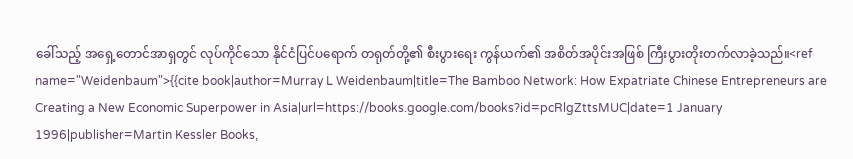ခေါ်သည့် အရှေ့တောင်အာရှတွင် လုပ်ကိုင်သော နိုင်ငံပြင်ပရောက် တရုတ်တို့၏ စီးပွားရေး ကွန်ယက်၏ အစိတ်အပိုင်းအဖြစ် ကြီးပွားတိုးတက်လာခဲ့သည်။<ref name="Weidenbaum">{{cite book|author=Murray L Weidenbaum|title=The Bamboo Network: How Expatriate Chinese Entrepreneurs are Creating a New Economic Superpower in Asia|url=https://books.google.com/books?id=pcRlgZttsMUC|date=1 January 1996|publisher=Martin Kessler Books,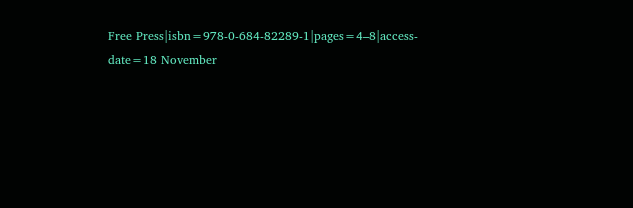Free Press|isbn=978-0-684-82289-1|pages=4–8|access-date=18 November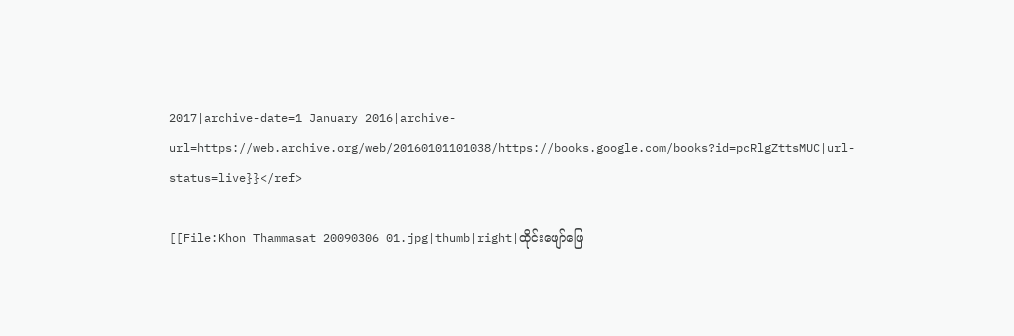2017|archive-date=1 January 2016|archive-url=https://web.archive.org/web/20160101101038/https://books.google.com/books?id=pcRlgZttsMUC|url-status=live}}</ref>

[[File:Khon Thammasat 20090306 01.jpg|thumb|right|ထိုင်းဖျော်ဖြေ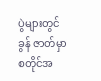ပွဲများတွင် ခွန် ဇာတ်မှာ စတိုင်အ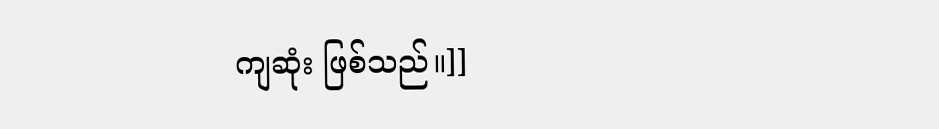ကျဆုံး ဖြစ်သည်။]]